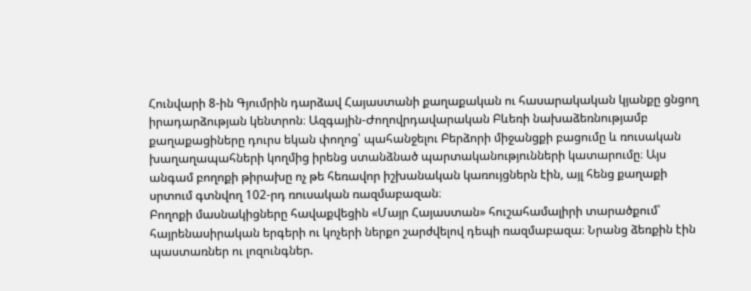Հունվարի 8-ին Գյումրին դարձավ Հայաստանի քաղաքական ու հասարակական կյանքը ցնցող իրադարձության կենտրոն։ Ազգային-Ժողովրդավարական Բևեռի նախաձեռնությամբ քաղաքացիները դուրս եկան փողոց՝ պահանջելու Բերձորի միջանցքի բացումը և ռուսական խաղաղապահների կողմից իրենց ստանձնած պարտականությունների կատարումը։ Այս անգամ բողոքի թիրախը ոչ թե հեռավոր իշխանական կառույցներն էին, այլ հենց քաղաքի սրտում գտնվող 102-րդ ռուսական ռազմաբազան։
Բողոքի մասնակիցները հավաքվեցին «Մայր Հայաստան» հուշահամալիրի տարածքում՝ հայրենասիրական երգերի ու կոչերի ներքո շարժվելով դեպի ռազմաբազա։ Նրանց ձեռքին էին պաստառներ ու լոզունգներ.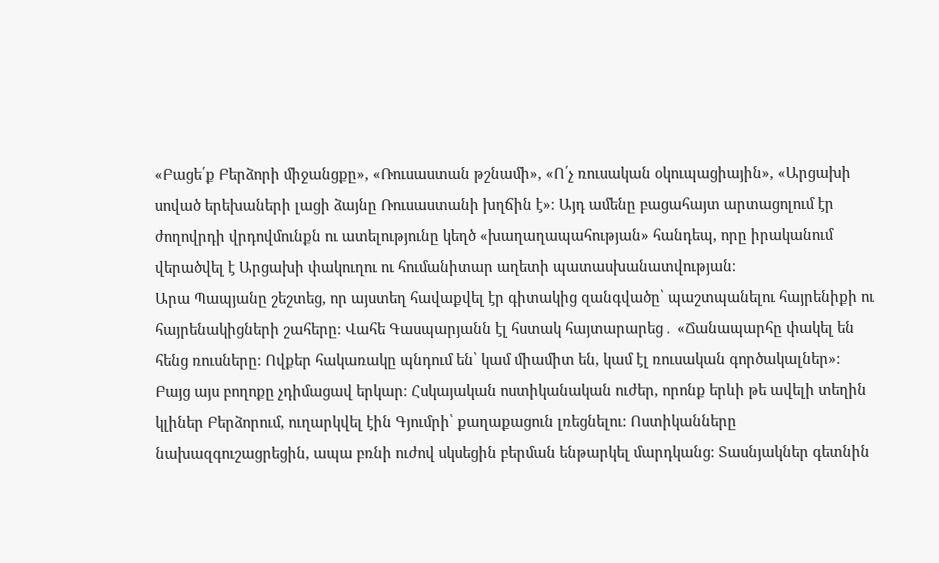«Բացե՛ք Բերձորի միջանցքը», «Ռուսաստան թշնամի», «Ո՛չ ռուսական օկուպացիային», «Արցախի սոված երեխաների լացի ձայնը Ռուսաստանի խղճին է»։ Այդ ամենը բացահայտ արտացոլում էր ժողովրդի վրդովմունքն ու ատելությունը կեղծ «խաղաղապահության» հանդեպ, որը իրականում վերածվել է Արցախի փակուղու ու հումանիտար աղետի պատասխանատվության։
Արա Պապյանը շեշտեց, որ այստեղ հավաքվել էր գիտակից զանգվածը՝ պաշտպանելու հայրենիքի ու հայրենակիցների շահերը։ Վահե Գասպարյանն էլ հստակ հայտարարեց․ «Ճանապարհը փակել են հենց ռուսները։ Ովքեր հակառակը պնդում են՝ կամ միամիտ են, կամ էլ ռուսական գործակալներ»։
Բայց այս բողոքը չդիմացավ երկար։ Հսկայական ոստիկանական ուժեր, որոնք երևի թե ավելի տեղին կլիներ Բերձորում, ուղարկվել էին Գյումրի՝ քաղաքացուն լռեցնելու։ Ոստիկանները նախազգուշացրեցին, ապա բռնի ուժով սկսեցին բերման ենթարկել մարդկանց։ Տասնյակներ գետնին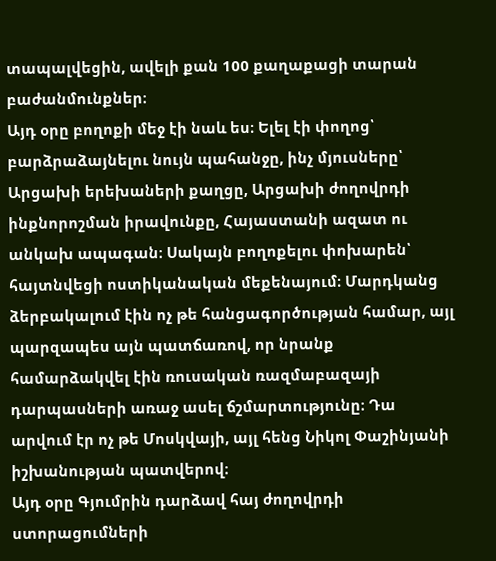տապալվեցին, ավելի քան 100 քաղաքացի տարան բաժանմունքներ։
Այդ օրը բողոքի մեջ էի նաև ես։ Ելել էի փողոց՝ բարձրաձայնելու նույն պահանջը, ինչ մյուսները՝ Արցախի երեխաների քաղցը, Արցախի ժողովրդի ինքնորոշման իրավունքը, Հայաստանի ազատ ու անկախ ապագան։ Սակայն բողոքելու փոխարեն՝ հայտնվեցի ոստիկանական մեքենայում։ Մարդկանց ձերբակալում էին ոչ թե հանցագործության համար, այլ պարզապես այն պատճառով, որ նրանք համարձակվել էին ռուսական ռազմաբազայի դարպասների առաջ ասել ճշմարտությունը։ Դա արվում էր ոչ թե Մոսկվայի, այլ հենց Նիկոլ Փաշինյանի իշխանության պատվերով։
Այդ օրը Գյումրին դարձավ հայ ժողովրդի ստորացումների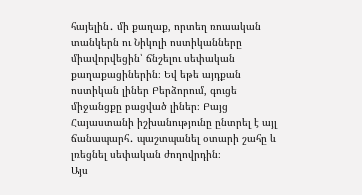հայելին․ մի քաղաք, որտեղ ռուսական տանկերն ու Նիկոլի ոստիկանները միավորվեցին՝ ճնշելու սեփական քաղաքացիներին։ Եվ եթե այդքան ոստիկան լիներ Բերձորում, գուցե միջանցքը բացված լիներ։ Բայց Հայաստանի իշխանությունը ընտրել է այլ ճանապարհ․ պաշտպանել օտարի շահը և լռեցնել սեփական ժողովրդին։
Այս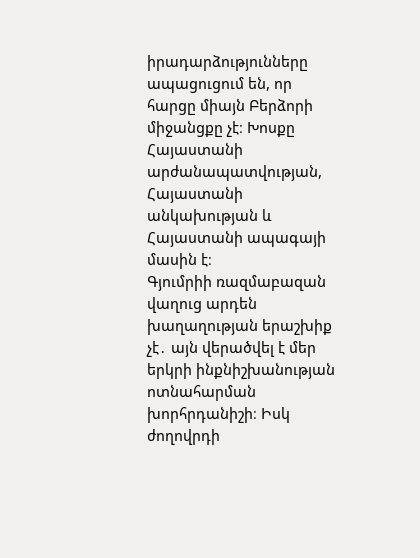իրադարձությունները ապացուցում են, որ հարցը միայն Բերձորի միջանցքը չէ։ Խոսքը Հայաստանի արժանապատվության, Հայաստանի անկախության և Հայաստանի ապագայի մասին է։
Գյումրիի ռազմաբազան վաղուց արդեն խաղաղության երաշխիք չէ․ այն վերածվել է մեր երկրի ինքնիշխանության ոտնահարման խորհրդանիշի։ Իսկ ժողովրդի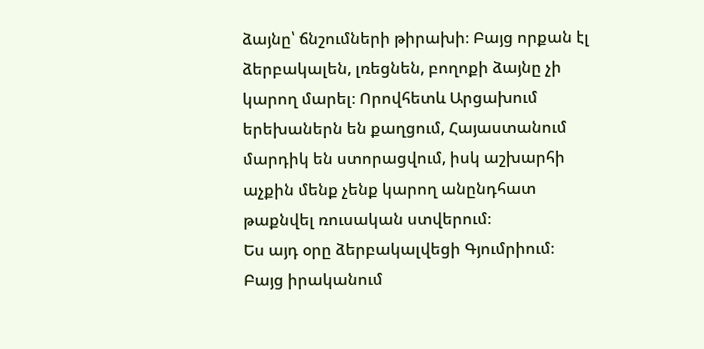ձայնը՝ ճնշումների թիրախի։ Բայց որքան էլ ձերբակալեն, լռեցնեն, բողոքի ձայնը չի կարող մարել։ Որովհետև Արցախում երեխաներն են քաղցում, Հայաստանում մարդիկ են ստորացվում, իսկ աշխարհի աչքին մենք չենք կարող անընդհատ թաքնվել ռուսական ստվերում։
Ես այդ օրը ձերբակալվեցի Գյումրիում։ Բայց իրականում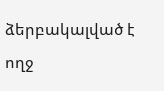ձերբակալված է ողջ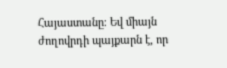Հայաստանը։ Եվ միայն ժողովրդի պայքարն է, որ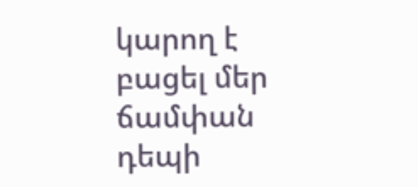կարող է բացել մեր ճամփան դեպի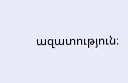ազատություն։